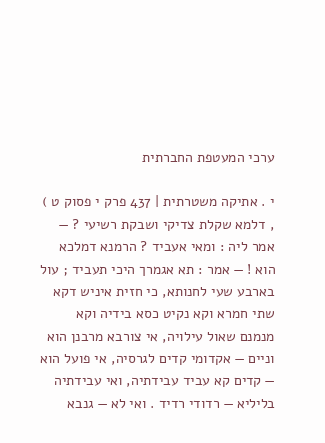ערכי המעטפת החברתית

י . אתיקה משטרתית | 437 פרק י פסוק ט ) , דלמא שקלת צדיקי ושבקת רשיעי ? — אמר ליה : ומאי אעביד ? הרמנא דמלכא הוא ! — אמר : תא אגמרך היכי תעביד ; עול בארבע שעי לחנותא, כי חזית איניש דקא שתי חמרא וקא נקיט כסא בידיה וקא מנמנם שאול עילויה, אי צורבא מרבנן הוא וניים — אקדומי קדים לגרסיה, אי פועל הוא — קדים קא עביד עבידתיה, ואי עבידתיה בליליא — רדודי רדיד . ואי לא — גנבא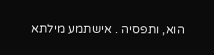הוא, ותפסיה . אישתמע מילתא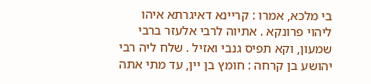בי מלכא, אמרו : קריינא דאיגרתא איהו ליהוי פרונקא . אתיוה לרבי אלעזר ברבי שמעון, וקא תפיס גנבי ואזיל . שלח ליה רבי יהושע בן קרחה : חומץ בן יין, עד מתי אתה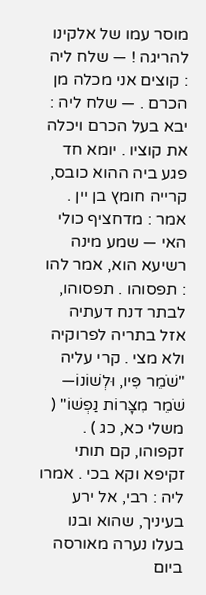מוסר עמו של אלקינו להריגה ! — שלח ליה : קוצים אני מכלה מן הכרם . — שלח ליה : יבא בעל הכרם ויכלה את קוציו . יומא חד פגע ביה ההוא כובס, קרייה חומץ בן יין . אמר : מדחציף כולי האי — שמע מינה רשיעא הוא, אמר להו : תפסוהו . תפסוהו, לבתר דנח דעתיה אזל בתריה לפרוקיה ולא מצי . קרי עליה "שֹׁמֵר פִּיו, וּלְשׁוֹנוֹ— שֹׁמֵר מִצָּרוֹת נַפְשׁוֹ" ( משלי כא, כג ) . זקפוהו, קם תותי זקיפא וקא בכי . אמרו ליה : רבי, אל ירע בעיניך, שהוא ובנו בעלו נערה מאורסה ביום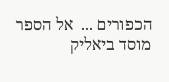הכפורים ...  אל הספר
מוסד ביאליק